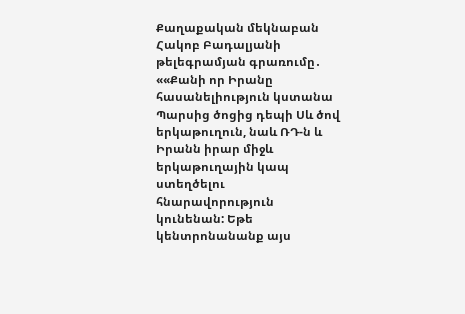Քաղաքական մեկնաբան Հակոբ Բադալյանի թելեգրամյան գրառումը․
««Քանի որ Իրանը հասանելիություն կստանա Պարսից ծոցից դեպի Սև ծով երկաթուղուն, նաև ՌԴ-ն և Իրանն իրար միջև երկաթուղային կապ ստեղծելու հնարավորություն կունենան: Եթե կենտրոնանանք այս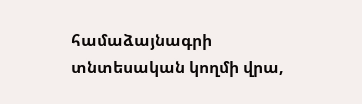համաձայնագրի տնտեսական կողմի վրա,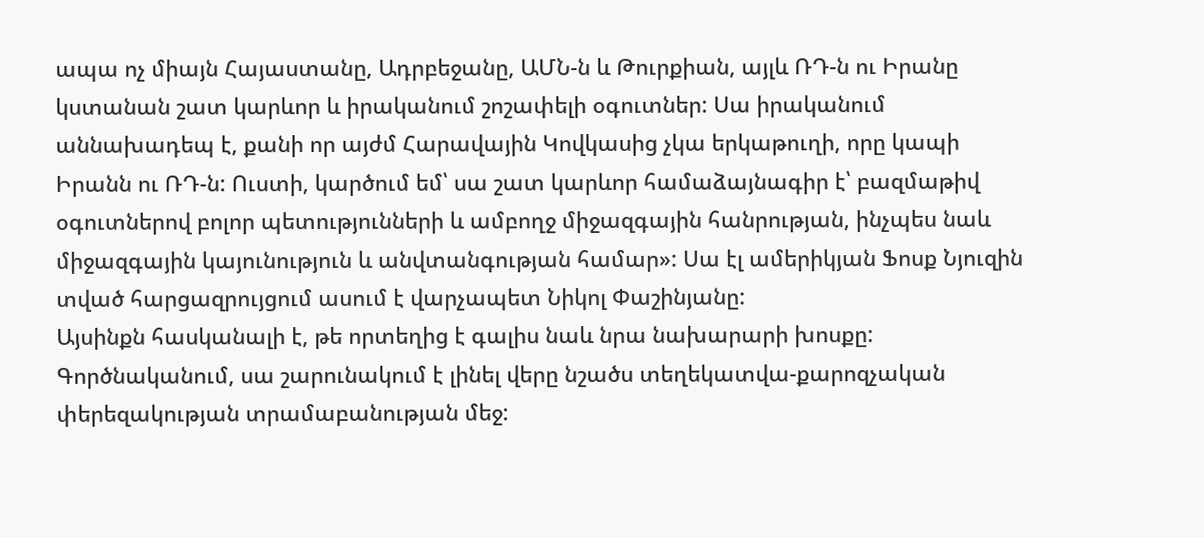ապա ոչ միայն Հայաստանը, Ադրբեջանը, ԱՄՆ-ն և Թուրքիան, այլև ՌԴ-ն ու Իրանը կստանան շատ կարևոր և իրականում շոշափելի օգուտներ: Սա իրականում աննախադեպ է, քանի որ այժմ Հարավային Կովկասից չկա երկաթուղի, որը կապի Իրանն ու ՌԴ-ն: Ուստի, կարծում եմ՝ սա շատ կարևոր համաձայնագիր է՝ բազմաթիվ օգուտներով բոլոր պետությունների և ամբողջ միջազգային հանրության, ինչպես նաև միջազգային կայունություն և անվտանգության համար»: Սա էլ ամերիկյան Ֆոսք Նյուզին տված հարցազրույցում ասում է վարչապետ Նիկոլ Փաշինյանը:
Այսինքն հասկանալի է, թե որտեղից է գալիս նաև նրա նախարարի խոսքը:
Գործնականում, սա շարունակում է լինել վերը նշածս տեղեկատվա-քարոզչական փերեզակության տրամաբանության մեջ: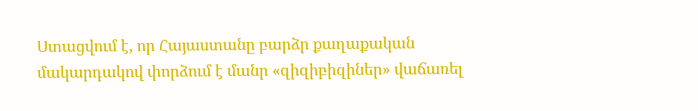Ստացվում է, որ Հայաստանը բարձր քաղաքական մակարդակով փորձում է մանր «զիզիբիզիներ» վաճառել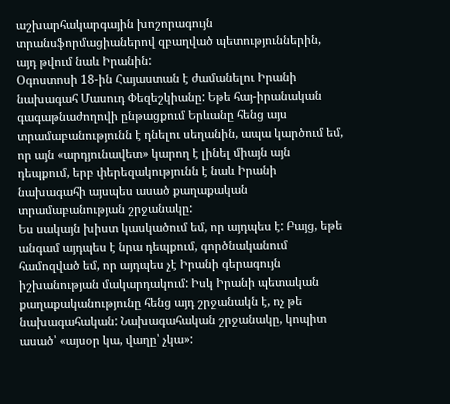աշխարհակարգային խոշորագույն տրանսֆորմացիաներով զբաղված պետություններին, այդ թվում նաև Իրանին:
Օգոստոսի 18-ին Հայաստան է ժամանելու Իրանի նախագահ Մասուդ Փեզեշկիանը: Եթե հայ-իրանական գագաթնաժողովի ընթացքում Երևանը հենց այս տրամաբանությունն է դնելու սեղանին, ապա կարծում եմ, որ այն «արդյունավետ» կարող է լինել միայն այն դեպքում, երբ փերեզակությունն է նաև Իրանի նախագահի այսպես ասած քաղաքական տրամաբանության շրջանակը:
Ես սակայն խիստ կասկածում եմ, որ այդպես է: Բայց, եթե անգամ այդպես է նրա դեպքում, գործնականում համոզված եմ, որ այդպես չէ Իրանի գերագույն իշխանության մակարդակում: Իսկ Իրանի պետական քաղաքականությունը հենց այդ շրջանակն է, ոչ թե նախագահական: Նախագահական շրջանակը, կոպիտ ասած՝ «այսօր կա, վաղը՝ չկա»: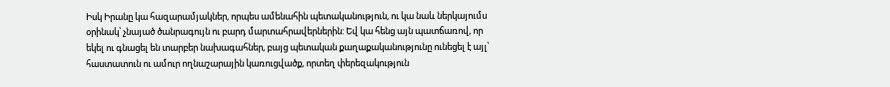Իսկ Իրանը կա հազարամյակներ, որպես ամենահին պետականություն, ու կա նաև ներկայումս օրինակ՝ չնայած ծանրագույն ու բարդ մարտահրավերներին: Եվ կա հենց այն պատճառով, որ եկել ու գնացել են տարբեր նախագահներ, բայց պետական քաղաքականությունը ունեցել է այլ՝ հաստատուն ու ամուր ողնաշարային կառուցվածք, որտեղ փերեզակություն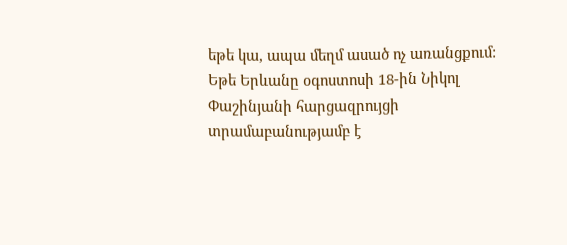եթե կա, ապա մեղմ ասած ոչ առանցքում:
Եթե Երևանը օգոստոսի 18-ին Նիկոլ Փաշինյանի հարցազրույցի տրամաբանությամբ է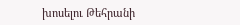խոսելու Թեհրանի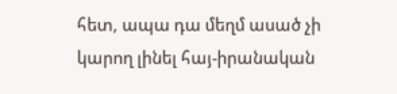հետ, ապա դա մեղմ ասած չի կարող լինել հայ-իրանական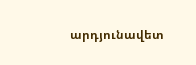արդյունավետ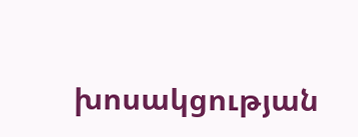խոսակցության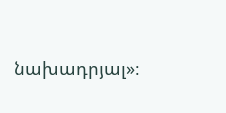նախադրյալ»։